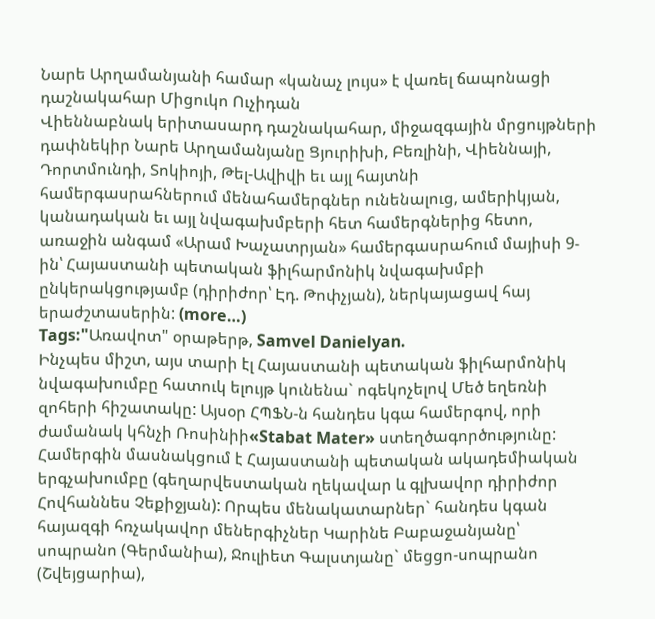Նարե Արղամանյանի համար «կանաչ լույս» է վառել ճապոնացի դաշնակահար Միցուկո Ուչիդան
Վիեննաբնակ երիտասարդ դաշնակահար, միջազգային մրցույթների դափնեկիր Նարե Արղամանյանը Ցյուրիխի, Բեռլինի, Վիեննայի, Դորտմունդի, Տոկիոյի, Թել-Ավիվի եւ այլ հայտնի համերգասրահներում մենահամերգներ ունենալուց, ամերիկյան, կանադական եւ այլ նվագախմբերի հետ համերգներից հետո, առաջին անգամ «Արամ Խաչատրյան» համերգասրահում մայիսի 9-ին՝ Հայաստանի պետական ֆիլհարմոնիկ նվագախմբի ընկերակցությամբ (դիրիժոր՝ Էդ. Թոփչյան), ներկայացավ հայ երաժշտասերին: (more…)
Tags:"Առավոտ" օրաթերթ, Samvel Danielyan.
Ինչպես միշտ, այս տարի էլ Հայաստանի պետական ֆիլհարմոնիկ նվագախումբը հատուկ ելույթ կունենա` ոգեկոչելով Մեծ եղեռնի զոհերի հիշատակը: Այսօր ՀՊՖՆ-ն հանդես կգա համերգով, որի ժամանակ կհնչի Ռոսինիի«Stabat Mater» ստեղծագործությունը: Համերգին մասնակցում է Հայաստանի պետական ակադեմիական երգչախումբը (գեղարվեստական ղեկավար և գլխավոր դիրիժոր Հովհաննես Չեքիջյան): Որպես մենակատարներ` հանդես կգան հայազգի հռչակավոր մեներգիչներ Կարինե Բաբաջանյանը՝ սոպրանո (Գերմանիա), Ջուլիետ Գալստյանը` մեցցո-սոպրանո (Շվեյցարիա),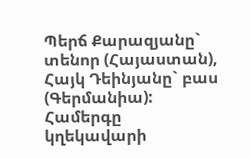Պերճ Քարազյանը` տենոր (Հայաստան), Հայկ Դեինյանը` բաս (Գերմանիա): Համերգը կղեկավարի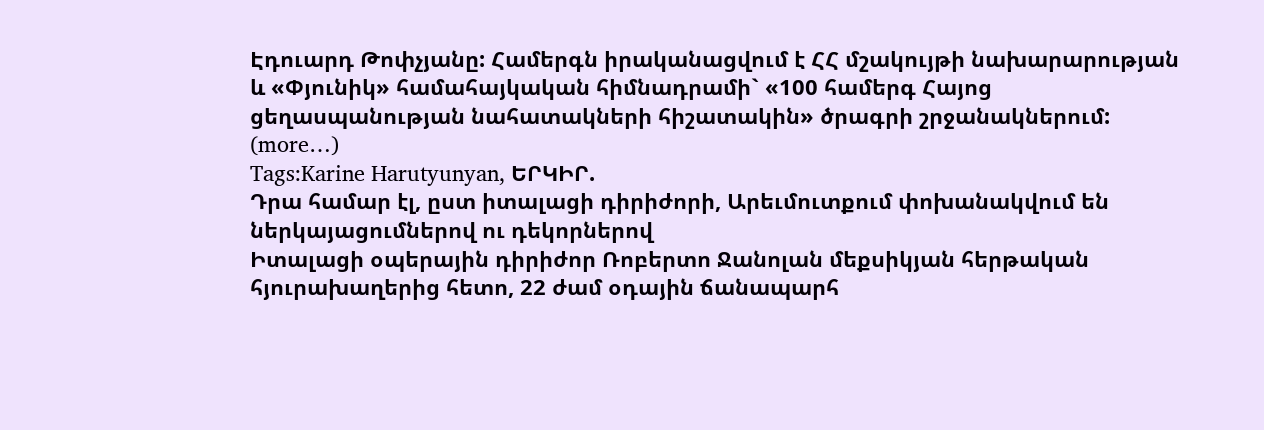Էդուարդ Թոփչյանը: Համերգն իրականացվում է ՀՀ մշակույթի նախարարության և «Փյունիկ» համահայկական հիմնադրամի` «100 համերգ Հայոց ցեղասպանության նահատակների հիշատակին» ծրագրի շրջանակներում: (more…)
Tags:Karine Harutyunyan, ԵՐԿԻՐ.
Դրա համար էլ, ըստ իտալացի դիրիժորի, Արեւմուտքում փոխանակվում են ներկայացումներով ու դեկորներով
Իտալացի օպերային դիրիժոր Ռոբերտո Ջանոլան մեքսիկյան հերթական հյուրախաղերից հետո, 22 ժամ օդային ճանապարհ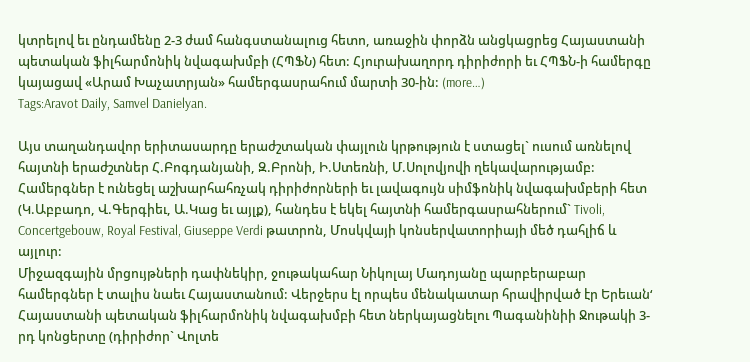կտրելով եւ ընդամենը 2-3 ժամ հանգստանալուց հետո, առաջին փորձն անցկացրեց Հայաստանի պետական ֆիլհարմոնիկ նվագախմբի (ՀՊՖՆ) հետ: Հյուրախաղորդ դիրիժորի եւ ՀՊՖՆ-ի համերգը կայացավ «Արամ Խաչատրյան» համերգասրահում մարտի 30-ին: (more…)
Tags:Aravot Daily, Samvel Danielyan.

Այս տաղանդավոր երիտասարդը երաժշտական փայլուն կրթություն է ստացել` ուսում առնելով հայտնի երաժշտներ Հ.Բոգդանյանի, Զ.Բրոնի, Ի.Ստեռնի, Մ.Սոլովյովի ղեկավարությամբ: Համերգներ է ունեցել աշխարհահռչակ դիրիժորների եւ լավագույն սիմֆոնիկ նվագախմբերի հետ (Կ.Աբբադո, Վ.Գերգիեւ, Ա.Կաց եւ այլք), հանդես է եկել հայտնի համերգասրահներում` Tivoli, Concertgebouw, Royal Festival, Giuseppe Verdi թատրոն, Մոսկվայի կոնսերվատորիայի մեծ դահլիճ և այլուր:
Միջազգային մրցույթների դափնեկիր, ջութակահար Նիկոլայ Մադոյանը պարբերաբար համերգներ է տալիս նաեւ Հայաստանում: Վերջերս էլ որպես մենակատար հրավիրված էր Երեւան‘ Հայաստանի պետական ֆիլհարմոնիկ նվագախմբի հետ ներկայացնելու Պագանինիի Ջութակի 3-րդ կոնցերտը (դիրիժոր` Վոլտե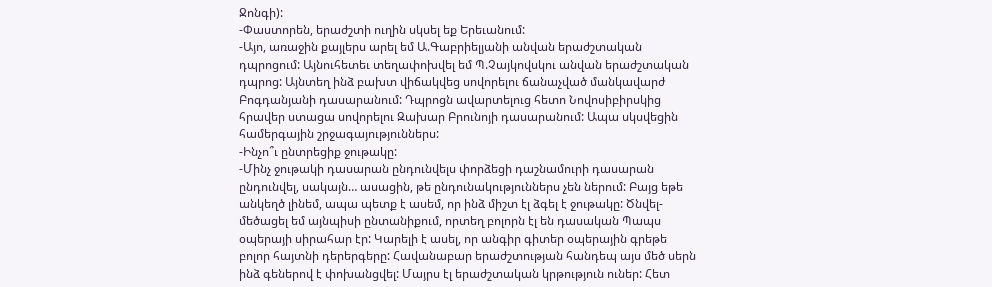Ջոնգի):
-Փաստորեն, երաժշտի ուղին սկսել եք Երեւանում:
-Այո, առաջին քայլերս արել եմ Ա.Գաբրիելյանի անվան երաժշտական դպրոցում: Այնուհետեւ տեղափոխվել եմ Պ.Չայկովսկու անվան երաժշտական դպրոց: Այնտեղ ինձ բախտ վիճակվեց սովորելու ճանաչված մանկավարժ Բոգդանյանի դասարանում: Դպրոցն ավարտելուց հետո Նովոսիբիրսկից հրավեր ստացա սովորելու Զախար Բրունոյի դասարանում: Ապա սկսվեցին համերգային շրջագայություններս:
-Ինչո՞ւ ընտրեցիք ջութակը:
-Մինչ ջութակի դասարան ընդունվելս փորձեցի դաշնամուրի դասարան ընդունվել, սակայն… ասացին, թե ընդունակություններս չեն ներում: Բայց եթե անկեղծ լինեմ, ապա պետք է ասեմ, որ ինձ միշտ էլ ձգել է ջութակը: Ծնվել-մեծացել եմ այնպիսի ընտանիքում, որտեղ բոլորն էլ են դասական Պապս օպերայի սիրահար էր: Կարելի է ասել, որ անգիր գիտեր օպերային գրեթե բոլոր հայտնի դերերգերը: Հավանաբար երաժշտության հանդեպ այս մեծ սերն ինձ գեներով է փոխանցվել: Մայրս էլ երաժշտական կրթություն ուներ: Հետ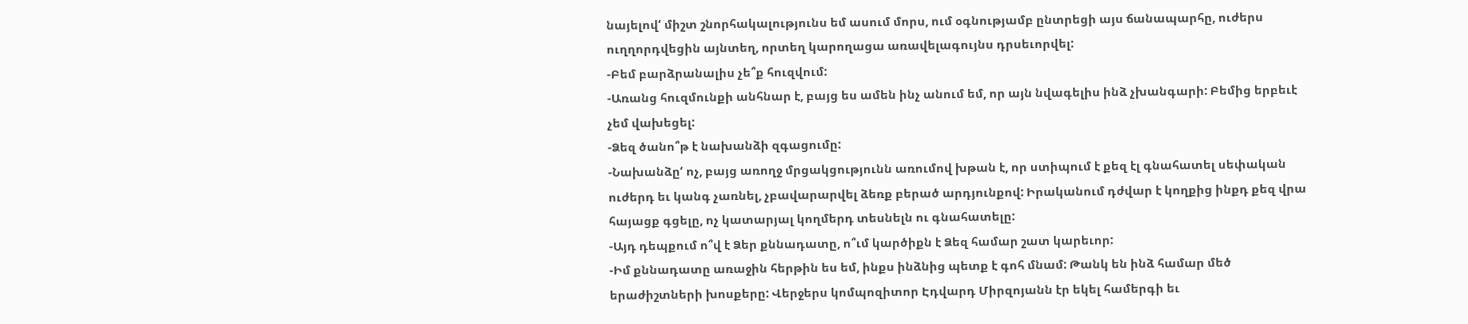նայելով‘ միշտ շնորհակալությունս եմ ասում մորս, ում օգնությամբ ընտրեցի այս ճանապարհը, ուժերս ուղղորդվեցին այնտեղ, որտեղ կարողացա առավելագույնս դրսեւորվել:
-Բեմ բարձրանալիս չե՞ք հուզվում:
-Առանց հուզմունքի անհնար է, բայց ես ամեն ինչ անում եմ, որ այն նվագելիս ինձ չխանգարի: Բեմից երբեւէ չեմ վախեցել:
-Ձեզ ծանո՞թ է նախանձի զգացումը:
-Նախանձը‘ ոչ, բայց առողջ մրցակցությունն առումով խթան է, որ ստիպում է քեզ էլ գնահատել սեփական ուժերդ եւ կանգ չառնել, չբավարարվել ձեռք բերած արդյունքով: Իրականում դժվար է կողքից ինքդ քեզ վրա հայացք գցելը, ոչ կատարյալ կողմերդ տեսնելն ու գնահատելը:
-Այդ դեպքում ո՞վ է Ձեր քննադատը, ո՞ւմ կարծիքն է Ձեզ համար շատ կարեւոր:
-Իմ քննադատը առաջին հերթին ես եմ, ինքս ինձնից պետք է գոհ մնամ: Թանկ են ինձ համար մեծ երաժիշտների խոսքերը: Վերջերս կոմպոզիտոր Էդվարդ Միրզոյանն էր եկել համերգի եւ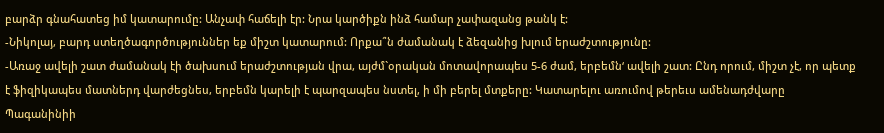բարձր գնահատեց իմ կատարումը: Անչափ հաճելի էր: Նրա կարծիքն ինձ համար չափազանց թանկ է:
-Նիկոլայ, բարդ ստեղծագործություններ եք միշտ կատարում: Որքա՞ն ժամանակ է ձեզանից խլում երաժշտությունը:
-Առաջ ավելի շատ ժամանակ էի ծախսում երաժշտության վրա, այժմ`օրական մոտավորապես 5-6 ժամ, երբեմն‘ ավելի շատ: Ընդ որում, միշտ չէ, որ պետք է ֆիզիկապես մատներդ վարժեցնես, երբեմն կարելի է պարզապես նստել, ի մի բերել մտքերը: Կատարելու առումով թերեւս ամենադժվարը Պագանինիի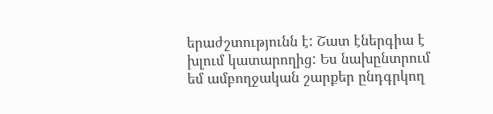երաժշտությունն է: Շատ էներգիա է խլում կատարողից: Ես նախընտրում եմ ամբողջական շարքեր ընդգրկող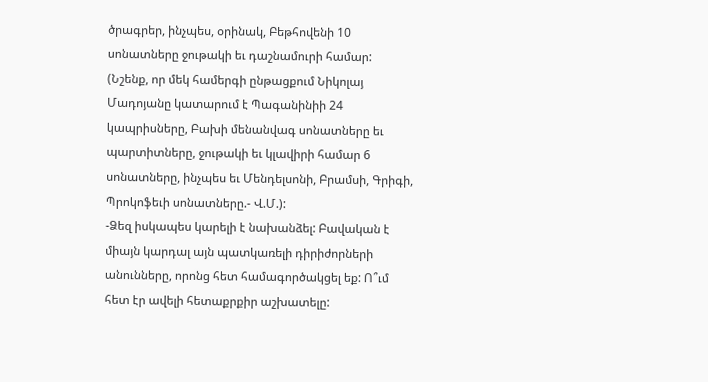ծրագրեր, ինչպես, օրինակ, Բեթհովենի 10 սոնատները ջութակի եւ դաշնամուրի համար: (Նշենք, որ մեկ համերգի ընթացքում Նիկոլայ Մադոյանը կատարում է Պագանինիի 24 կապրիսները, Բախի մենանվագ սոնատները եւ պարտիտները, ջութակի եւ կլավիրի համար 6 սոնատները, ինչպես եւ Մենդելսոնի, Բրամսի, Գրիգի, Պրոկոֆեւի սոնատները.- Վ.Մ.):
-Ձեզ իսկապես կարելի է նախանձել: Բավական է միայն կարդալ այն պատկառելի դիրիժորների անունները, որոնց հետ համագործակցել եք: Ո՞ւմ հետ էր ավելի հետաքրքիր աշխատելը: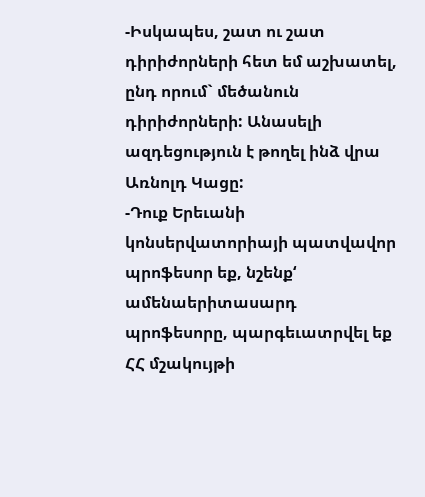-Իսկապես, շատ ու շատ դիրիժորների հետ եմ աշխատել, ընդ որում` մեծանուն դիրիժորների: Անասելի ազդեցություն է թողել ինձ վրա Առնոլդ Կացը:
-Դուք Երեւանի կոնսերվատորիայի պատվավոր պրոֆեսոր եք, նշենք‘ ամենաերիտասարդ պրոֆեսորը, պարգեւատրվել եք ՀՀ մշակույթի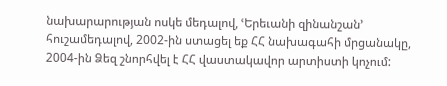նախարարության ոսկե մեդալով, ՙԵրեւանի զինանշան՚ հուշամեդալով, 2002-ին ստացել եք ՀՀ նախագահի մրցանակը, 2004-ին Ձեզ շնորհվել է ՀՀ վաստակավոր արտիստի կոչում: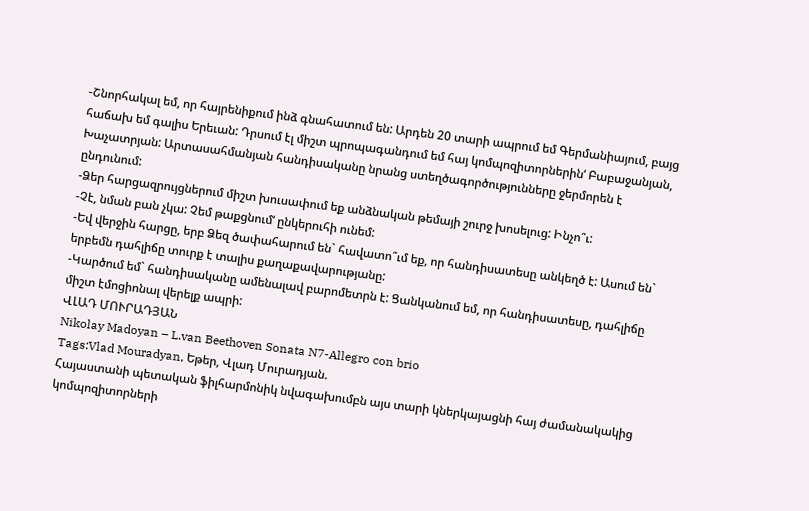-Շնորհակալ եմ, որ հայրենիքում ինձ գնահատում են: Արդեն 20 տարի ապրում եմ Գերմանիայում, բայց հաճախ եմ գալիս Երեւան: Դրսում էլ միշտ պրոպագանդում եմ հայ կոմպոզիտորներին‘ Բաբաջանյան, Խաչատրյան: Արտասահմանյան հանդիսականը նրանց ստեղծագործությունները ջերմորեն է ընդունում:
-Ձեր հարցազրույցներում միշտ խուսափում եք անձնական թեմայի շուրջ խոսելուց: Ինչո՞ւ:
-Չէ, նման բան չկա: Չեմ թաքցնում‘ ընկերուհի ունեմ:
-Եվ վերջին հարցը, երբ Ձեզ ծափահարում են` հավատո՞ւմ եք, որ հանդիսատեսը անկեղծ է: Ասում են` երբեմն դահլիճը տուրք է տալիս քաղաքավարությանը:
-Կարծում եմ` հանդիսականը ամենալավ բարոմետրն է: Ցանկանում եմ, որ հանդիսատեսը, դահլիճը միշտ էմոցիոնալ վերելք ապրի:
ՎԼԱԴ ՄՈՒՐԱԴՅԱՆ
Nikolay Madoyan – L.van Beethoven Sonata N7-Allegro con brio
Tags:Vlad Mouradyan, Եթեր, Վլադ Մուրադյան.
Հայաստանի պետական ֆիլհարմոնիկ նվագախումբն այս տարի կներկայացնի հայ ժամանակակից կոմպոզիտորների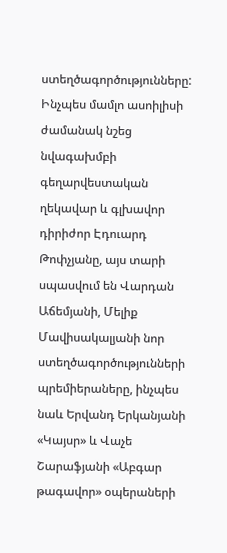ստեղծագործությունները: Ինչպես մամլո ասոիլիսի ժամանակ նշեց նվագախմբի գեղարվեստական ղեկավար և գլխավոր դիրիժոր Էդուարդ Թոփչյանը, այս տարի սպասվում են Վարդան Աճեմյանի, Մելիք Մավիսակալյանի նոր ստեղծագործությունների պրեմիերաները, ինչպես նաև Երվանդ Երկանյանի «Կայսր» և Վաչե Շարաֆյանի «Աբգար թագավոր» օպերաների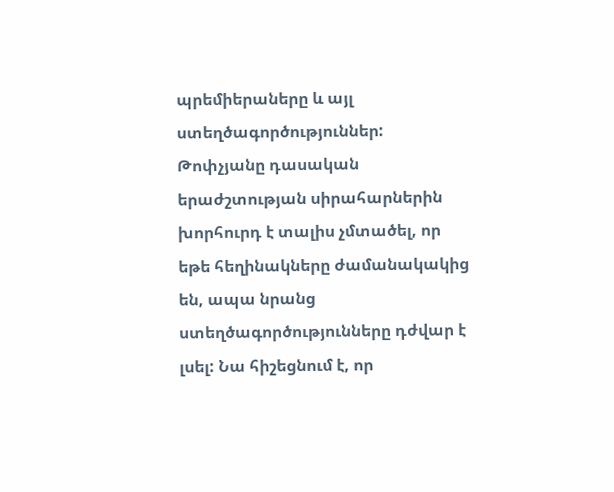պրեմիերաները և այլ ստեղծագործություններ:
Թոփչյանը դասական երաժշտության սիրահարներին խորհուրդ է տալիս չմտածել, որ եթե հեղինակները ժամանակակից են, ապա նրանց ստեղծագործությունները դժվար է լսել: Նա հիշեցնում է, որ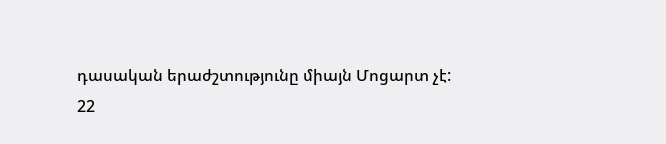դասական երաժշտությունը միայն Մոցարտ չէ:
22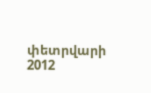փետրվարի 2012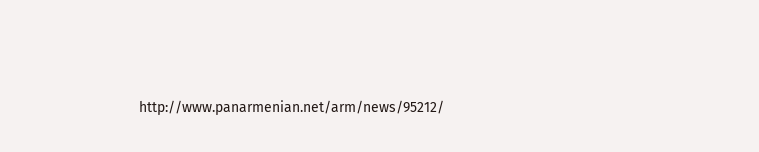http://www.panarmenian.net/arm/news/95212/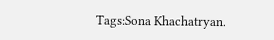Tags:Sona Khachatryan.